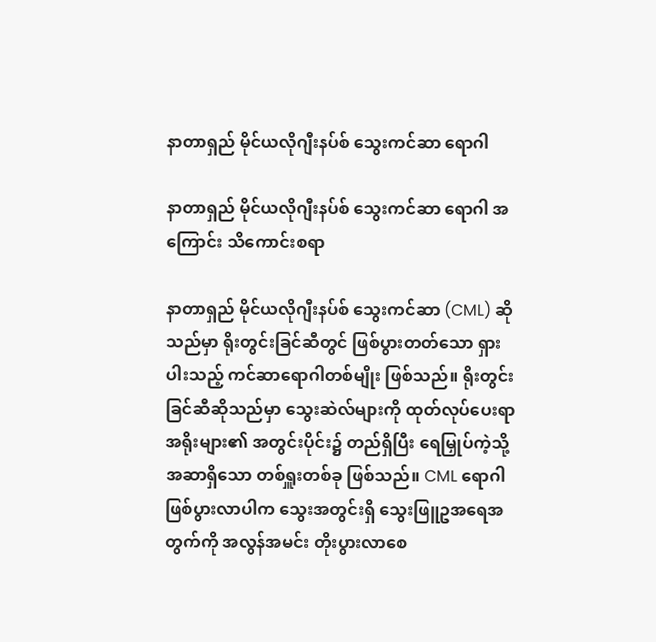နာတာရှည် မိုင်ယလိုဂျီးနပ်စ် သွေးကင်ဆာ ရောဂါ

နာတာရှည် မိုင်ယလိုဂျီးနပ်စ် သွေးကင်ဆာ ရောဂါ အကြောင်း သိကောင်းစရာ

နာတာရှည် မိုင်ယလိုဂျီးနပ်စ် သွေးကင်ဆာ (CML) ဆိုသည်မှာ ရိုးတွင်းခြင်ဆီတွင် ဖြစ်ပွားတတ်သော ရှားပါးသည့် ကင်ဆာရောဂါတစ်မျိုး ဖြစ်သည်။ ရိုးတွင်းခြင်ဆီဆိုသည်မှာ သွေးဆဲလ်များကို ထုတ်လုပ်ပေးရာ အရိုးများ၏ အတွင်းပိုင်း၌ တည်ရှိပြီး ရေမြှုပ်ကဲ့သို့ အဆာရှိသော တစ်ရှူးတစ်ခု ဖြစ်သည်။ CML ရောဂါ ဖြစ်ပွားလာပါက သွေးအတွင်းရှိ သွေးဖြူဥအရေအတွက်ကို အလွန်အမင်း တိုးပွားလာစေ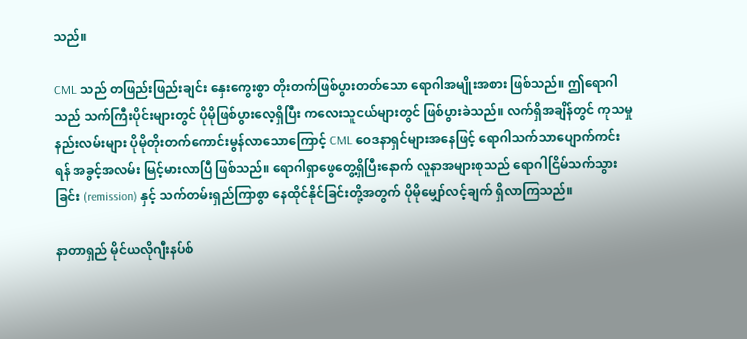သည်။

CML သည် တဖြည်းဖြည်းချင်း နှေးကွေးစွာ တိုးတက်ဖြစ်ပွားတတ်သော ရောဂါအမျိုးအစား ဖြစ်သည်။ ဤရောဂါသည် သက်ကြီးပိုင်းများတွင် ပိုမိုဖြစ်ပွားလေ့ရှိပြီး ကလေးသူငယ်များတွင် ဖြစ်ပွားခဲသည်။ လက်ရှိအချိန်တွင် ကုသမှုနည်းလမ်းများ ပိုမိုတိုးတက်ကောင်းမွန်လာသောကြောင့် CML ဝေဒနာရှင်များအနေဖြင့် ရောဂါသက်သာပျောက်ကင်းရန် အခွင့်အလမ်း မြင့်မားလာပြီ ဖြစ်သည်။ ရောဂါရှာဖွေတွေ့ရှိပြီးနောက် လူနာအများစုသည် ရောဂါငြိမ်သက်သွားခြင်း (remission) နှင့် သက်တမ်းရှည်ကြာစွာ နေထိုင်နိုင်ခြင်းတို့အတွက် ပိုမိုမျှော်လင့်ချက် ရှိလာကြသည်။

နာတာရှည် မိုင်ယလိုဂျီးနပ်စ်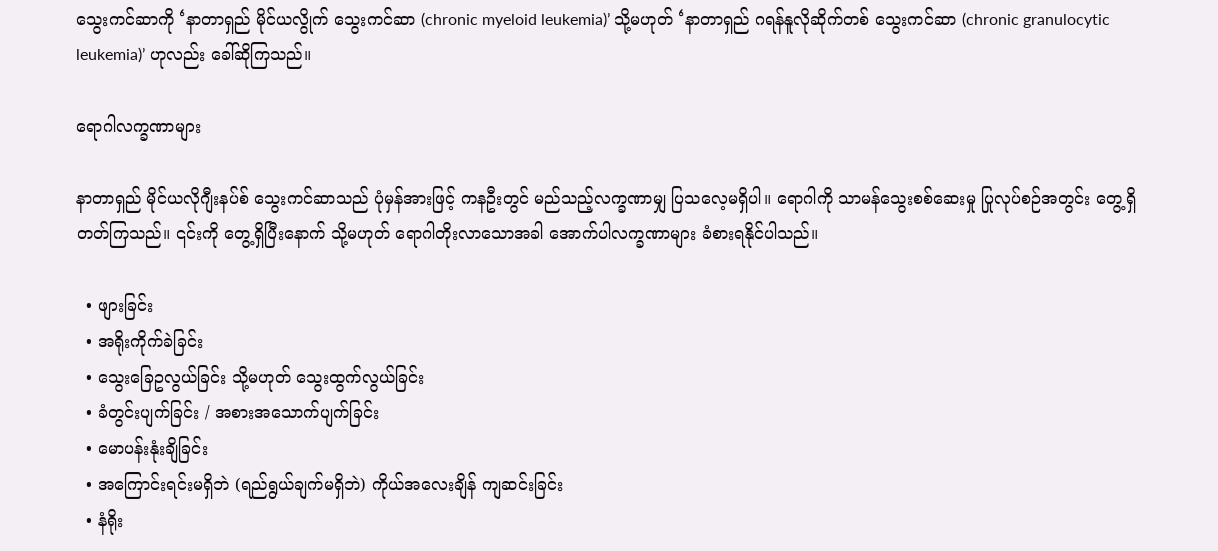သွေးကင်ဆာကို ‘နာတာရှည် မိုင်ယလွိုက် သွေးကင်ဆာ (chronic myeloid leukemia)’ သို့မဟုတ် ‘နာတာရှည် ဂရန်နူလိုဆိုက်တစ် သွေးကင်ဆာ (chronic granulocytic leukemia)’ ဟုလည်း ခေါ်ဆိုကြသည်။

ရောဂါလက္ခဏာများ

နာတာရှည် မိုင်ယလိုဂျီးနပ်စ် သွေးကင်ဆာသည် ပုံမှန်အားဖြင့် ကနဦးတွင် မည်သည့်လက္ခဏာမျှ ပြသလေ့မရှိပါ။ ရောဂါကို သာမန်သွေးစစ်ဆေးမှု ပြုလုပ်စဉ်အတွင်း တွေ့ရှိတတ်ကြသည်။ ၎င်းကို တွေ့ရှိပြီးနောက် သို့မဟုတ် ရောဂါတိုးလာသောအခါ အောက်ပါလက္ခဏာများ ခံစားရနိုင်ပါသည်။

  • ဖျားခြင်း
  • အရိုးကိုက်ခဲခြင်း
  • သွေးခြေဥလွယ်ခြင်း သို့မဟုတ် သွေးထွက်လွယ်ခြင်း
  • ခံတွင်းပျက်ခြင်း / အစားအသောက်ပျက်ခြင်း
  • မောပန်းနုံးချိခြင်း
  • အကြောင်းရင်းမရှိဘဲ (ရည်ရွယ်ချက်မရှိဘဲ) ကိုယ်အလေးချိန် ကျဆင်းခြင်း
  • နံရိုး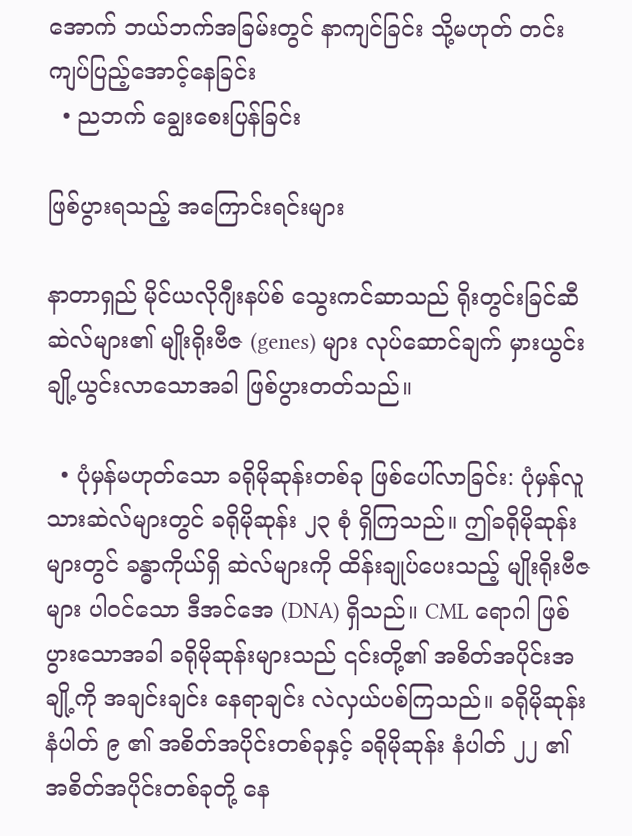အောက် ဘယ်ဘက်အခြမ်းတွင် နာကျင်ခြင်း သို့မဟုတ် တင်းကျပ်ပြည့်အောင့်နေခြင်း
  • ညဘက် ချွေးစေးပြန်ခြင်း

ဖြစ်ပွားရသည့် အကြောင်းရင်းများ

နာတာရှည် မိုင်ယလိုဂျီးနပ်စ် သွေးကင်ဆာသည် ရိုးတွင်းခြင်ဆီဆဲလ်များ၏ မျိုးရိုးဗီဇ (genes) များ လုပ်ဆောင်ချက် မှားယွင်းချို့ယွင်းလာသောအခါ ဖြစ်ပွားတတ်သည်။

  • ပုံမှန်မဟုတ်သော ခရိုမိုဆုန်းတစ်ခု ဖြစ်ပေါ်လာခြင်း: ပုံမှန်လူသားဆဲလ်များတွင် ခရိုမိုဆုန်း ၂၃ စုံ ရှိကြသည်။ ဤခရိုမိုဆုန်းများတွင် ခန္ဓာကိုယ်ရှိ ဆဲလ်များကို ထိန်းချုပ်ပေးသည့် မျိုးရိုးဗီဇများ ပါဝင်သော ဒီအင်အေ (DNA) ရှိသည်။ CML ရောဂါ ဖြစ်ပွားသောအခါ ခရိုမိုဆုန်းများသည် ၎င်းတို့၏ အစိတ်အပိုင်းအချို့ကို အချင်းချင်း နေရာချင်း လဲလှယ်ပစ်ကြသည်။ ခရိုမိုဆုန်း နံပါတ် ၉ ၏ အစိတ်အပိုင်းတစ်ခုနှင့် ခရိုမိုဆုန်း နံပါတ် ၂၂ ၏ အစိတ်အပိုင်းတစ်ခုတို့ နေ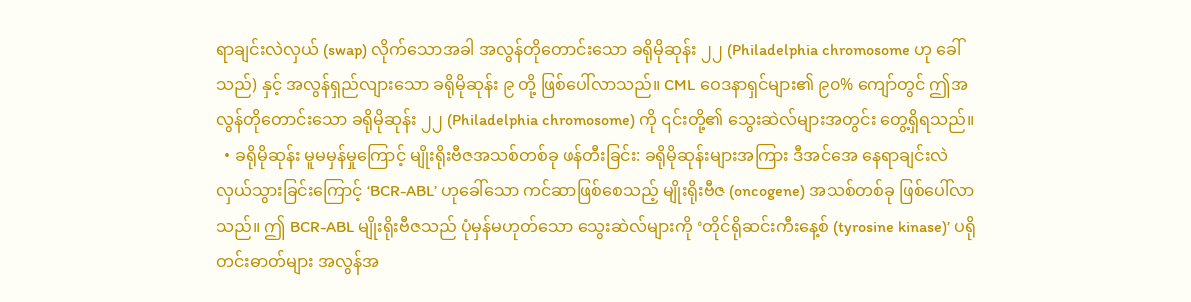ရာချင်းလဲလှယ် (swap) လိုက်သောအခါ အလွန်တိုတောင်းသော ခရိုမိုဆုန်း ၂၂ (Philadelphia chromosome ဟု ခေါ်သည်) နှင့် အလွန်ရှည်လျားသော ခရိုမိုဆုန်း ၉ တို့ ဖြစ်ပေါ်လာသည်။ CML ဝေဒနာရှင်များ၏ ၉၀% ကျော်တွင် ဤအလွန်တိုတောင်းသော ခရိုမိုဆုန်း ၂၂ (Philadelphia chromosome) ကို ၎င်းတို့၏ သွေးဆဲလ်များအတွင်း တွေ့ရှိရသည်။
  • ခရိုမိုဆုန်း မူမမှန်မှုကြောင့် မျိုးရိုးဗီဇအသစ်တစ်ခု ဖန်တီးခြင်း: ခရိုမိုဆုန်းများအကြား ဒီအင်အေ နေရာချင်းလဲလှယ်သွားခြင်းကြောင့် ‘BCR-ABL’ ဟုခေါ်သော ကင်ဆာဖြစ်စေသည့် မျိုးရိုးဗီဇ (oncogene) အသစ်တစ်ခု ဖြစ်ပေါ်လာသည်။ ဤ BCR-ABL မျိုးရိုးဗီဇသည် ပုံမှန်မဟုတ်သော သွေးဆဲလ်များကို ‘တိုင်ရိုဆင်းကီးနေ့စ် (tyrosine kinase)’ ပရိုတင်းဓာတ်များ အလွန်အ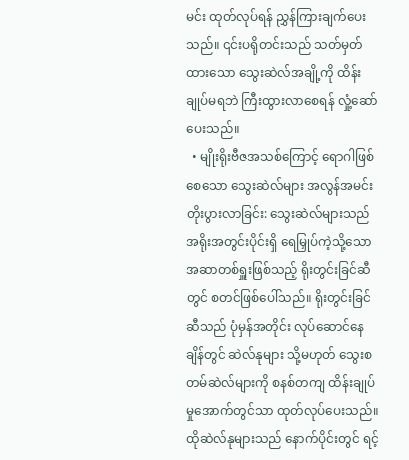မင်း ထုတ်လုပ်ရန် ညွှန်ကြားချက်ပေးသည်။ ၎င်းပရိုတင်းသည် သတ်မှတ်ထားသော သွေးဆဲလ်အချို့ကို ထိန်းချုပ်မရဘဲ ကြီးထွားလာစေရန် လှုံ့ဆော်ပေးသည်။
  • မျိုးရိုးဗီဇအသစ်ကြောင့် ရောဂါဖြစ်စေသော သွေးဆဲလ်များ အလွန်အမင်း တိုးပွားလာခြင်း: သွေးဆဲလ်များသည် အရိုးအတွင်းပိုင်းရှိ ရေမြှုပ်ကဲ့သို့သော အဆာတစ်ရှူးဖြစ်သည့် ရိုးတွင်းခြင်ဆီတွင် စတင်ဖြစ်ပေါ်သည်။ ရိုးတွင်းခြင်ဆီသည် ပုံမှန်အတိုင်း လုပ်ဆောင်နေချိန်တွင် ဆဲလ်နုများ သို့မဟုတ် သွေးစတမ်ဆဲလ်များကို စနစ်တကျ ထိန်းချုပ်မှုအောက်တွင်သာ ထုတ်လုပ်ပေးသည်။ ထိုဆဲလ်နုများသည် နောက်ပိုင်းတွင် ရင့်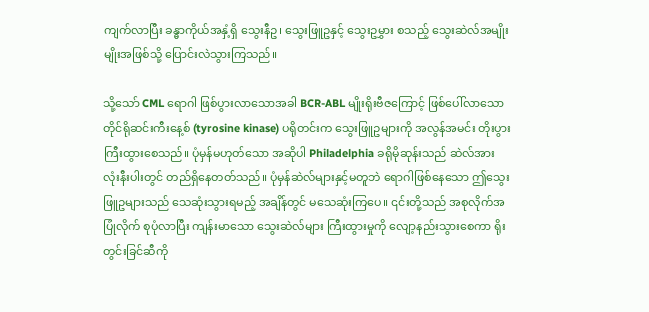ကျက်လာပြီး ခန္ဓာကိုယ်အနှံ့ရှိ သွေးနီဥ၊ သွေးဖြူဥနှင့် သွေးဥမွှား စသည့် သွေးဆဲလ်အမျိုးမျိုးအဖြစ်သို့ ပြောင်းလဲသွားကြသည်။

သို့သော် CML ရောဂါ ဖြစ်ပွားလာသောအခါ BCR-ABL မျိုးရိုးဗီဇကြောင့် ဖြစ်ပေါ်လာသော တိုင်ရိုဆင်းကီးနေ့စ် (tyrosine kinase) ပရိုတင်းက သွေးဖြူဥများကို အလွန်အမင်း တိုးပွားကြီးထွားစေသည်။ ပုံမှန်မဟုတ်သော အဆိုပါ Philadelphia ခရိုမိုဆုန်းသည် ဆဲလ်အားလုံးနီးပါးတွင် တည်ရှိနေတတ်သည်။ ပုံမှန်ဆဲလ်များနှင့်မတူဘဲ ရောဂါဖြစ်နေသော ဤသွေးဖြူဥများသည် သေဆုံးသွားရမည့် အချိန်တွင် မသေဆုံးကြပေ။ ၎င်းတို့သည် အစုလိုက်အပြုံလိုက် စုပုံလာပြီး ကျန်းမာသော သွေးဆဲလ်များ ကြီးထွားမှုကို လျော့နည်းသွားစေကာ ရိုးတွင်းခြင်ဆီကို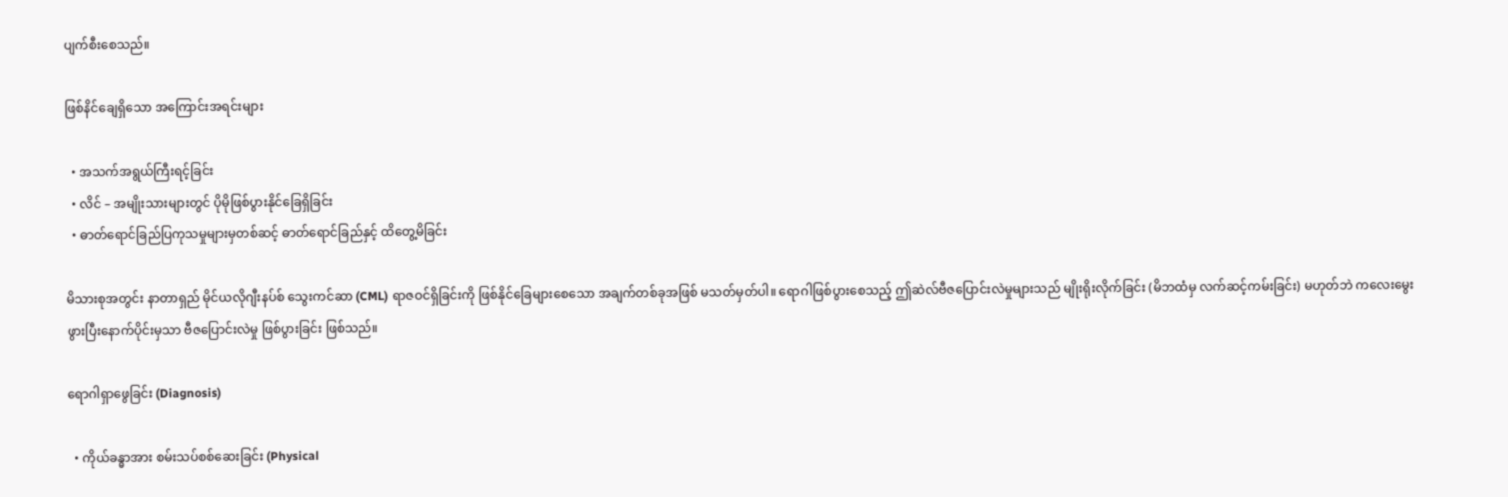ပျက်စီးစေသည်။

ဖြစ်နိင်ချေရှိသော အကြောင်းအရင်းများ

  • အသက်အရွယ်ကြီးရင့်ခြင်း
  • လိင် – အမျိုးသားများတွင် ပိုမိုဖြစ်ပွားနိုင်ခြေရှိခြင်း
  • ဓာတ်ရောင်ခြည်ပြကုသမှုများမှတစ်ဆင့် ဓာတ်ရောင်ခြည်နှင့် ထိတွေ့မိခြင်း

မိသားစုအတွင်း နာတာရှည် မိုင်ယလိုဂျီးနပ်စ် သွေးကင်ဆာ (CML) ရာဇဝင်ရှိခြင်းကို ဖြစ်နိုင်ခြေများစေသော အချက်တစ်ခုအဖြစ် မသတ်မှတ်ပါ။ ရောဂါဖြစ်ပွားစေသည့် ဤဆဲလ်ဗီဇပြောင်းလဲမှုများသည် မျိုးရိုးလိုက်ခြင်း (မိဘထံမှ လက်ဆင့်ကမ်းခြင်း) မဟုတ်ဘဲ ကလေးမွေးဖွားပြီးနောက်ပိုင်းမှသာ ဗီဇပြောင်းလဲမှု ဖြစ်ပွားခြင်း ဖြစ်သည်။

ရောဂါရှာဖွေခြင်း (Diagnosis)

  • ကိုယ်ခန္ဓာအား စမ်းသပ်စစ်ဆေးခြင်း (Physical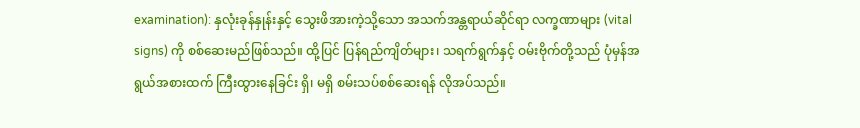examination): နှလုံးခုန်နှုန်းနှင့် သွေးဖိအားကဲ့သို့သော အသက်အန္တရာယ်ဆိုင်ရာ လက္ခဏာများ (vital signs) ကို စစ်ဆေးမည်ဖြစ်သည်။ ထို့ပြင် ပြန်ရည်ကျိတ်များ၊ သရက်ရွက်နှင့် ဝမ်းဗိုက်တို့သည် ပုံမှန်အရွယ်အစားထက် ကြီးထွားနေခြင်း ရှိ၊ မရှိ စမ်းသပ်စစ်ဆေးရန် လိုအပ်သည်။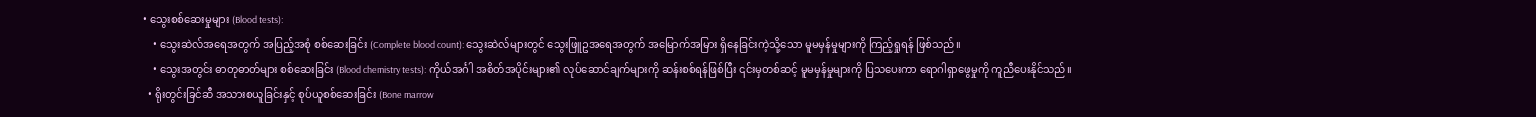• သွေးစစ်ဆေးမှုများ (Blood tests):
    • သွေးဆဲလ်အရေအတွက် အပြည့်အစုံ စစ်ဆေးခြင်း (Complete blood count): သွေးဆဲလ်များတွင် သွေးဖြူဥအရေအတွက် အမြောက်အမြား ရှိနေခြင်းကဲ့သို့သော မူမမှန်မှုများကို ကြည့်ရှုရန် ဖြစ်သည်။
    • သွေးအတွင်း ဓာတုဓာတ်များ စစ်ဆေးခြင်း (Blood chemistry tests): ကိုယ်အင်္ဂါ အစိတ်အပိုင်းများ၏ လုပ်ဆောင်ချက်များကို ဆန်းစစ်ရန်ဖြစ်ပြီး ၎င်းမှတစ်ဆင့် မူမမှန်မှုများကို ပြသပေးကာ ရောဂါရှာဖွေမှုကို ကူညီပေးနိုင်သည်။
  • ရိုးတွင်းခြင်ဆီ အသားစယူခြင်းနှင့် စုပ်ယူစစ်ဆေးခြင်း (Bone marrow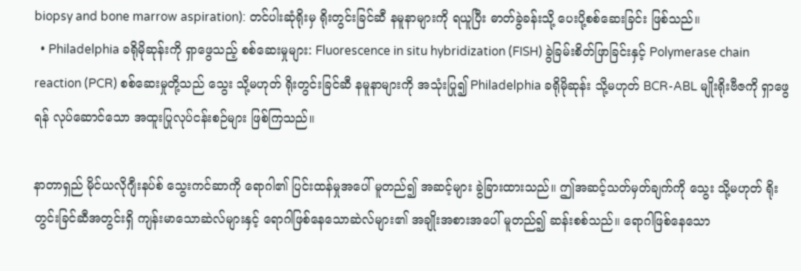biopsy and bone marrow aspiration): တင်ပါးဆုံရိုးမှ ရိုးတွင်းခြင်ဆီ နမူနာများကို ရယူပြီး ဓာတ်ခွဲခန်းသို့ ပေးပို့စစ်ဆေးခြင်း ဖြစ်သည်။
  • Philadelphia ခရိုမိုဆုန်းကို ရှာဖွေသည့် စစ်ဆေးမှုများ: Fluorescence in situ hybridization (FISH) ခွဲခြမ်းစိတ်ဖြာခြင်းနှင့် Polymerase chain reaction (PCR) စစ်ဆေးမှုတို့သည် သွေး သို့မဟုတ် ရိုးတွင်းခြင်ဆီ နမူနာများကို အသုံးပြု၍ Philadelphia ခရိုမိုဆုန်း သို့မဟုတ် BCR-ABL မျိုးရိုးဗီဇကို ရှာဖွေရန် လုပ်ဆောင်သော အထူးပြုလုပ်ငန်းစဉ်များ ဖြစ်ကြသည်။

နာတာရှည် မိုင်ယလိုဂျီးနပ်စ် သွေးကင်ဆာကို ရောဂါ၏ ပြင်းထန်မှုအပေါ် မူတည်၍ အဆင့်များ ခွဲခြားထားသည်။ ဤအဆင့်သတ်မှတ်ချက်ကို သွေး သို့မဟုတ် ရိုးတွင်းခြင်ဆီအတွင်းရှိ ကျန်းမာသောဆဲလ်များနှင့် ရောဂါဖြစ်နေသောဆဲလ်များ၏ အချိုးအစားအပေါ် မူတည်၍ ဆန်းစစ်သည်။ ရောဂါဖြစ်နေသော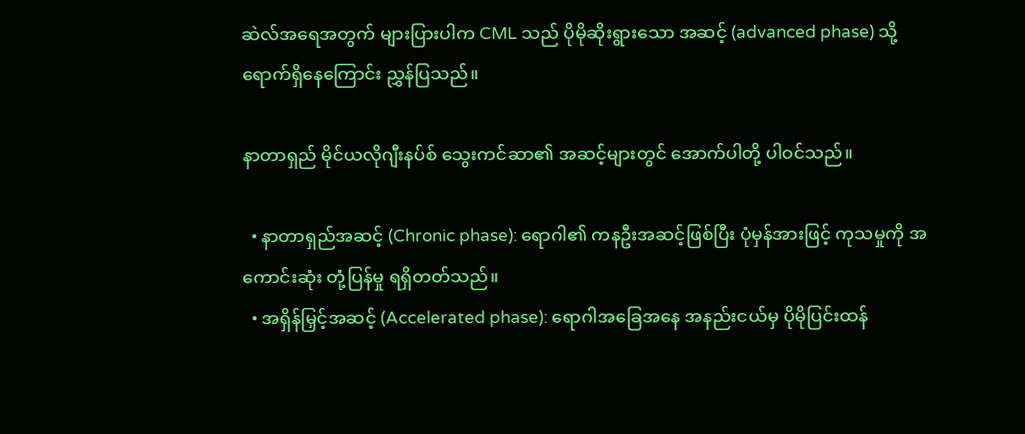ဆဲလ်အရေအတွက် များပြားပါက CML သည် ပိုမိုဆိုးရွားသော အဆင့် (advanced phase) သို့ ရောက်ရှိနေကြောင်း ညွှန်ပြသည်။

နာတာရှည် မိုင်ယလိုဂျီးနပ်စ် သွေးကင်ဆာ၏ အဆင့်များတွင် အောက်ပါတို့ ပါဝင်သည်။

  • နာတာရှည်အဆင့် (Chronic phase): ရောဂါ၏ ကနဦးအဆင့်ဖြစ်ပြီး ပုံမှန်အားဖြင့် ကုသမှုကို အကောင်းဆုံး တုံ့ပြန်မှု ရရှိတတ်သည်။
  • အရှိန်မြှင့်အဆင့် (Accelerated phase): ရောဂါအခြေအနေ အနည်းငယ်မှ ပိုမိုပြင်းထန်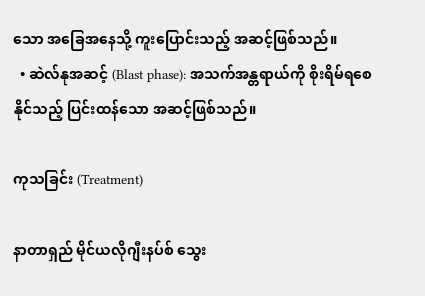သော အခြေအနေသို့ ကူးပြောင်းသည့် အဆင့်ဖြစ်သည်။
  • ဆဲလ်နုအဆင့် (Blast phase): အသက်အန္တရာယ်ကို စိုးရိမ်ရစေနိုင်သည့် ပြင်းထန်သော အဆင့်ဖြစ်သည်။

ကုသခြင်း (Treatment)

နာတာရှည် မိုင်ယလိုဂျီးနပ်စ် သွေး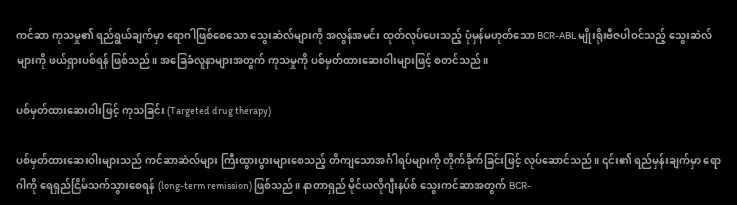ကင်ဆာ ကုသမှု၏ ရည်ရွယ်ချက်မှာ ရောဂါဖြစ်စေသော သွေးဆဲလ်များကို အလွန်အမင်း ထုတ်လုပ်ပေးသည့် ပုံမှန်မဟုတ်သော BCR-ABL မျိုးရိုးဗီဇပါဝင်သည့် သွေးဆဲလ်များကို ဖယ်ရှားပစ်ရန် ဖြစ်သည်။ အခြေခံလူနာများအတွက် ကုသမှုကို ပစ်မှတ်ထားဆေးဝါးများဖြင့် စတင်သည်။

ပစ်မှတ်ထားဆေးဝါးဖြင့် ကုသခြင်း (Targeted drug therapy)

ပစ်မှတ်ထားဆေးဝါးများသည် ကင်ဆာဆဲလ်များ ကြီးထွားပွားများစေသည့် တိကျသောအင်္ဂါရပ်များကို တိုက်ခိုက်ခြင်းဖြင့် လုပ်ဆောင်သည်။ ၎င်း၏ ရည်မှန်းချက်မှာ ရောဂါကို ရေရှည်ငြိမ်သက်သွားစေရန် (long-term remission) ဖြစ်သည်။ နာတာရှည် မိုင်ယလိုဂျီးနပ်စ် သွေးကင်ဆာအတွက် BCR-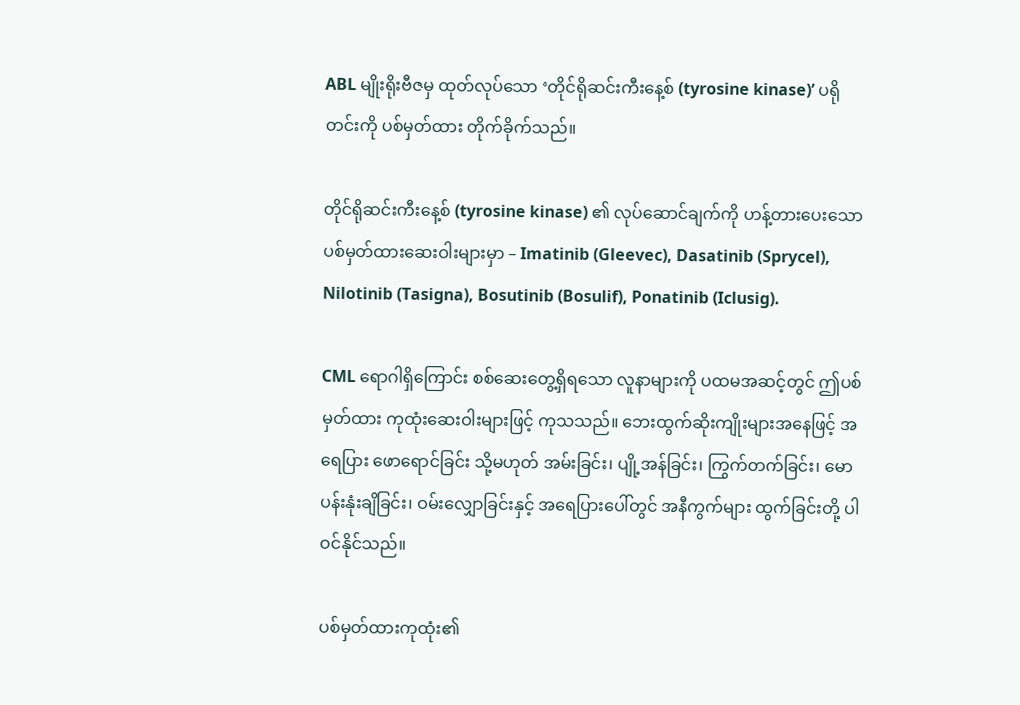ABL မျိုးရိုးဗီဇမှ ထုတ်လုပ်သော ‘တိုင်ရိုဆင်းကီးနေ့စ် (tyrosine kinase)’ ပရိုတင်းကို ပစ်မှတ်ထား တိုက်ခိုက်သည်။

တိုင်ရိုဆင်းကီးနေ့စ် (tyrosine kinase) ၏ လုပ်ဆောင်ချက်ကို ဟန့်တားပေးသော ပစ်မှတ်ထားဆေးဝါးများမှာ – Imatinib (Gleevec), Dasatinib (Sprycel), Nilotinib (Tasigna), Bosutinib (Bosulif), Ponatinib (Iclusig).

CML ရောဂါရှိကြောင်း စစ်ဆေးတွေ့ရှိရသော လူနာများကို ပထမအဆင့်တွင် ဤပစ်မှတ်ထား ကုထုံးဆေးဝါးများဖြင့် ကုသသည်။ ဘေးထွက်ဆိုးကျိုးများအနေဖြင့် အရေပြား ဖောရောင်ခြင်း သို့မဟုတ် အမ်းခြင်း၊ ပျို့အန်ခြင်း၊ ကြွက်တက်ခြင်း၊ မောပန်းနုံးချိခြင်း၊ ဝမ်းလျှောခြင်းနှင့် အရေပြားပေါ်တွင် အနီကွက်များ ထွက်ခြင်းတို့ ပါဝင်နိုင်သည်။

ပစ်မှတ်ထားကုထုံး၏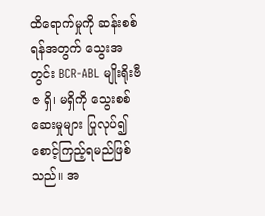ထိရောက်မှုကို ဆန်းစစ်ရန်အတွက် သွေးအတွင်း BCR-ABL မျိုးရိုးဗီဇ ရှိ၊ မရှိကို သွေးစစ်ဆေးမှုများ ပြုလုပ်၍ စောင့်ကြည့်ရမည်ဖြစ်သည်။ အ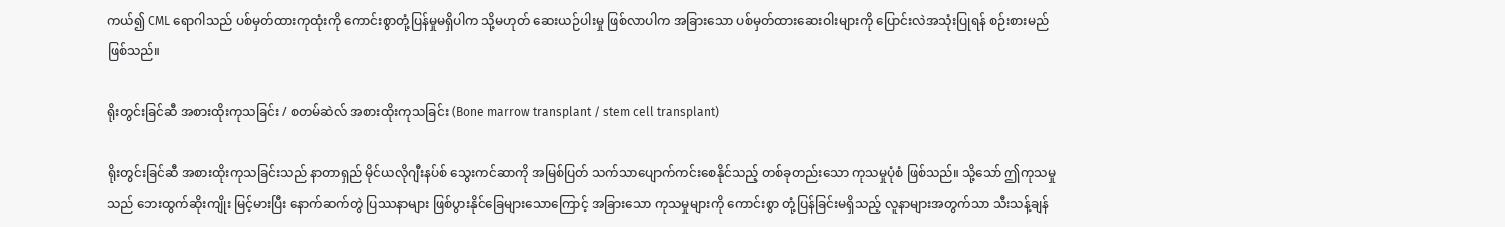ကယ်၍ CML ရောဂါသည် ပစ်မှတ်ထားကုထုံးကို ကောင်းစွာတုံ့ပြန်မှုမရှိပါက သို့မဟုတ် ဆေးယဉ်ပါးမှု ဖြစ်လာပါက အခြားသော ပစ်မှတ်ထားဆေးဝါးများကို ပြောင်းလဲအသုံးပြုရန် စဉ်းစားမည်ဖြစ်သည်။

ရိုးတွင်းခြင်ဆီ အစားထိုးကုသခြင်း / စတမ်ဆဲလ် အစားထိုးကုသခြင်း (Bone marrow transplant / stem cell transplant)

ရိုးတွင်းခြင်ဆီ အစားထိုးကုသခြင်းသည် နာတာရှည် မိုင်ယလိုဂျီးနပ်စ် သွေးကင်ဆာကို အမြစ်ပြတ် သက်သာပျောက်ကင်းစေနိုင်သည့် တစ်ခုတည်းသော ကုသမှုပုံစံ ဖြစ်သည်။ သို့သော် ဤကုသမှုသည် ဘေးထွက်ဆိုးကျိုး မြင့်မားပြီး နောက်ဆက်တွဲ ပြဿနာများ ဖြစ်ပွားနိုင်ခြေများသောကြောင့် အခြားသော ကုသမှုများကို ကောင်းစွာ တုံ့ပြန်ခြင်းမရှိသည့် လူနာများအတွက်သာ သီးသန့်ချန်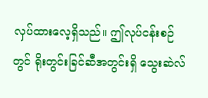လှပ်ထားလေ့ရှိသည်။ ဤလုပ်ငန်းစဉ်တွင် ရိုးတွင်းခြင်ဆီအတွင်းရှိ သွေးဆဲလ်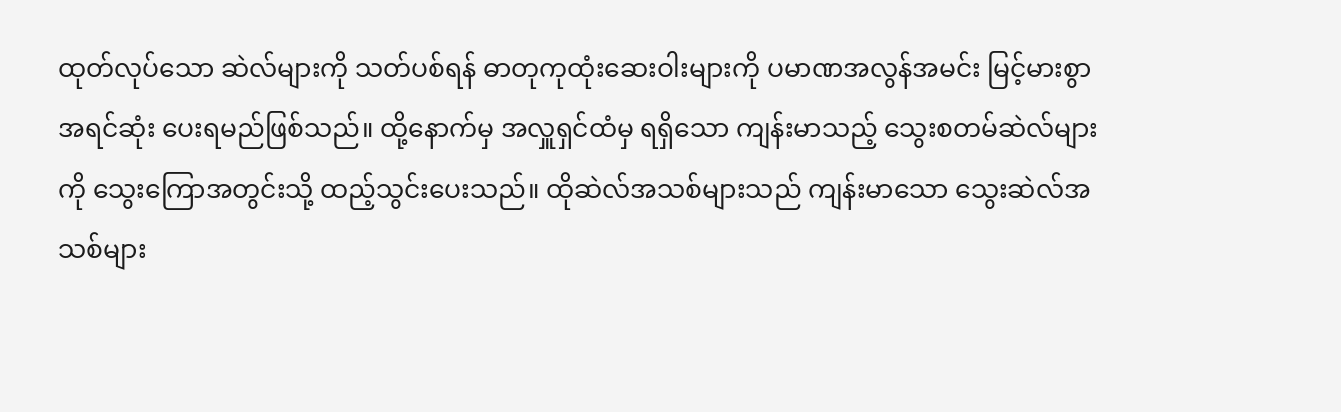ထုတ်လုပ်သော ဆဲလ်များကို သတ်ပစ်ရန် ဓာတုကုထုံးဆေးဝါးများကို ပမာဏအလွန်အမင်း မြင့်မားစွာ အရင်ဆုံး ပေးရမည်ဖြစ်သည်။ ထို့နောက်မှ အလှူရှင်ထံမှ ရရှိသော ကျန်းမာသည့် သွေးစတမ်ဆဲလ်များကို သွေးကြောအတွင်းသို့ ထည့်သွင်းပေးသည်။ ထိုဆဲလ်အသစ်များသည် ကျန်းမာသော သွေးဆဲလ်အသစ်များ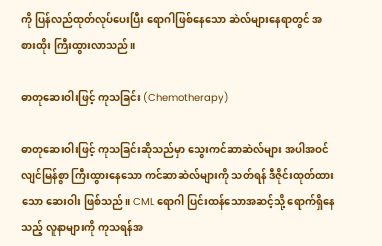ကို ပြန်လည်ထုတ်လုပ်ပေးပြီး ရောဂါဖြစ်နေသော ဆဲလ်များနေရာတွင် အစားထိုး ကြီးထွားလာသည်။

ဓာတုဆေးဝါးဖြင့် ကုသခြင်း (Chemotherapy)

ဓာတုဆေးဝါးဖြင့် ကုသခြင်းဆိုသည်မှာ သွေးကင်ဆာဆဲလ်များ အပါအဝင် လျင်မြန်စွာ ကြီးထွားနေသော ကင်ဆာဆဲလ်များကို သတ်ရန် ဒီဇိုင်းထုတ်ထားသော ဆေးဝါး ဖြစ်သည်။ CML ရောဂါ ပြင်းထန်သောအဆင့်သို့ ရောက်ရှိနေသည့် လူနာများကို ကုသရန်အ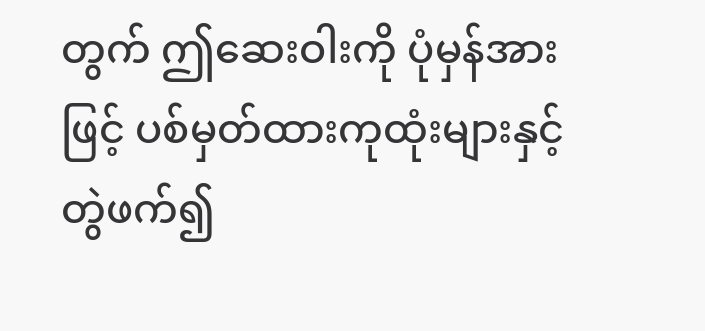တွက် ဤဆေးဝါးကို ပုံမှန်အားဖြင့် ပစ်မှတ်ထားကုထုံးများနှင့် တွဲဖက်၍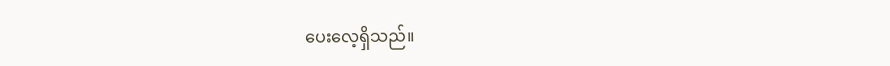ပေးလေ့ရှိသည်။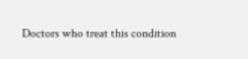Doctors who treat this condition